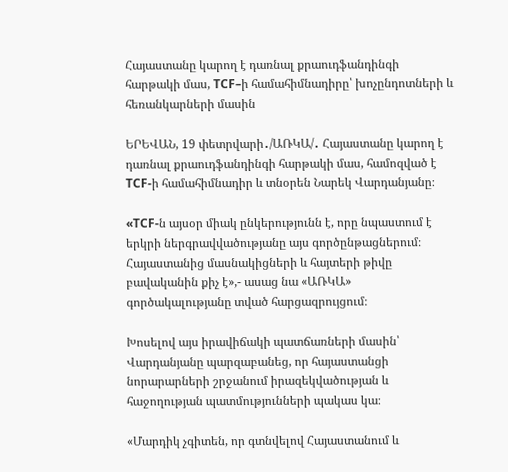Հայաստանը կարող է դառնալ քրաուդֆանդինգի հարթակի մաս, TCF–ի համահիմնադիրը՝ խոչընդոտների և հեռանկարների մասին

ԵՐԵՎԱՆ, 19 փետրվարի․/ԱՌԿԱ/․ Հայաստանը կարող է դառնալ քրաուդֆանդինգի հարթակի մաս, համոզված է TCF-ի համահիմնադիր և տնօրեն Նարեկ Վարդանյանը։

«TCF-ն այսօր միակ ընկերությունն է, որը նպաստում է երկրի ներգրավվածությանը այս գործընթացներում։ Հայաստանից մասնակիցների և հայտերի թիվը բավականին քիչ է»,- ասաց նա «ԱՌԿԱ» գործակալությանը տված հարցազրույցում։

Խոսելով այս իրավիճակի պատճառների մասին՝ Վարդանյանը պարզաբանեց, որ հայաստանցի նորարարների շրջանում իրազեկվածության և հաջողության պատմությունների պակաս կա։

«Մարդիկ չգիտեն, որ գտնվելով Հայաստանում և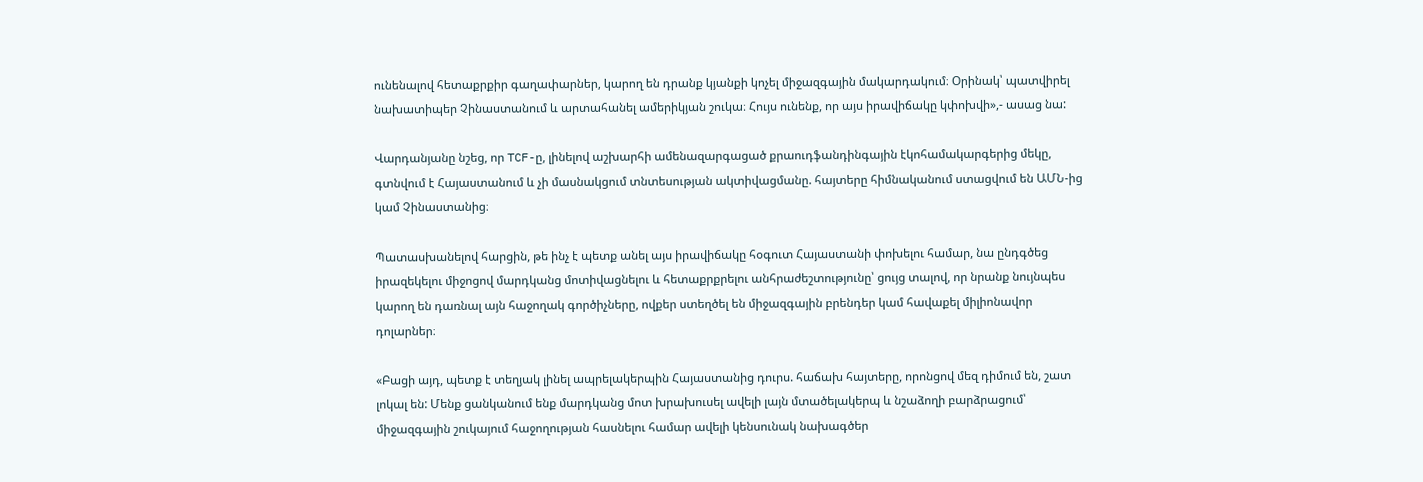ունենալով հետաքրքիր գաղափարներ, կարող են դրանք կյանքի կոչել միջազգային մակարդակում։ Օրինակ՝ պատվիրել նախատիպեր Չինաստանում և արտահանել ամերիկյան շուկա։ Հույս ունենք, որ այս իրավիճակը կփոխվի»,- ասաց նա:

Վարդանյանը նշեց, որ TCF-ը, լինելով աշխարհի ամենազարգացած քրաուդֆանդինգային էկոհամակարգերից մեկը, գտնվում է Հայաստանում և չի մասնակցում տնտեսության ակտիվացմանը. հայտերը հիմնականում ստացվում են ԱՄՆ-ից կամ Չինաստանից։

Պատասխանելով հարցին, թե ինչ է պետք անել այս իրավիճակը հօգուտ Հայաստանի փոխելու համար, նա ընդգծեց իրազեկելու միջոցով մարդկանց մոտիվացնելու և հետաքրքրելու անհրաժեշտությունը՝ ցույց տալով, որ նրանք նույնպես կարող են դառնալ այն հաջողակ գործիչները, ովքեր ստեղծել են միջազգային բրենդեր կամ հավաքել միլիոնավոր դոլարներ։

«Բացի այդ, պետք է տեղյակ լինել ապրելակերպին Հայաստանից դուրս. հաճախ հայտերը, որոնցով մեզ դիմում են, շատ լոկալ են: Մենք ցանկանում ենք մարդկանց մոտ խրախուսել ավելի լայն մտածելակերպ և նշաձողի բարձրացում՝ միջազգային շուկայում հաջողության հասնելու համար ավելի կենսունակ նախագծեր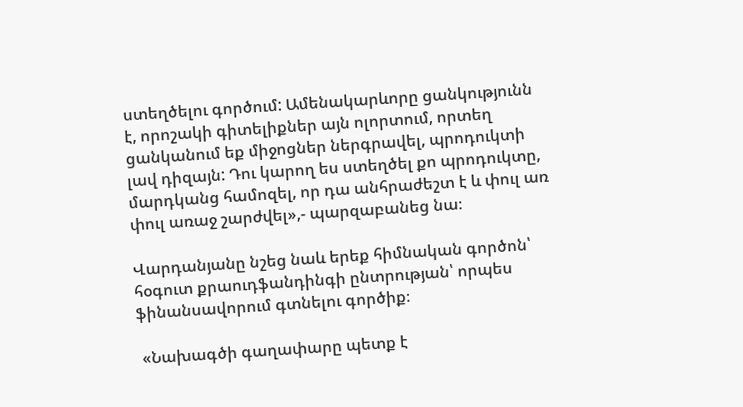ստեղծելու գործում: Ամենակարևորը ցանկությունն է, որոշակի գիտելիքներ այն ոլորտում, որտեղ ցանկանում եք միջոցներ ներգրավել, պրոդուկտի լավ դիզայն: Դու կարող ես ստեղծել քո պրոդուկտը, մարդկանց համոզել, որ դա անհրաժեշտ է և փուլ առ փուլ առաջ շարժվել»,- պարզաբանեց նա։

Վարդանյանը նշեց նաև երեք հիմնական գործոն՝ հօգուտ քրաուդֆանդինգի ընտրության՝ որպես ֆինանսավորում գտնելու գործիք։

 «Նախագծի գաղափարը պետք է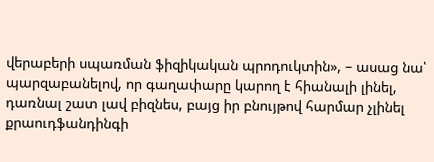վերաբերի սպառման ֆիզիկական պրոդուկտին», – ասաց նա՝ պարզաբանելով, որ գաղափարը կարող է հիանալի լինել, դառնալ շատ լավ բիզնես, բայց իր բնույթով հարմար չլինել քրաուդֆանդինգի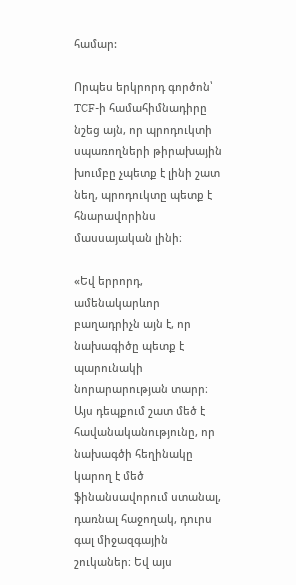համար:

Որպես երկրորդ գործոն՝ TCF-ի համահիմնադիրը նշեց այն, որ պրոդուկտի սպառողների թիրախային խումբը չպետք է լինի շատ նեղ, պրոդուկտը պետք է հնարավորինս մասսայական լինի։

«Եվ երրորդ, ամենակարևոր բաղադրիչն այն է, որ նախագիծը պետք է պարունակի նորարարության տարր։ Այս դեպքում շատ մեծ է հավանականությունը, որ նախագծի հեղինակը կարող է մեծ ֆինանսավորում ստանալ, դառնալ հաջողակ, դուրս գալ միջազգային շուկաներ։ Եվ այս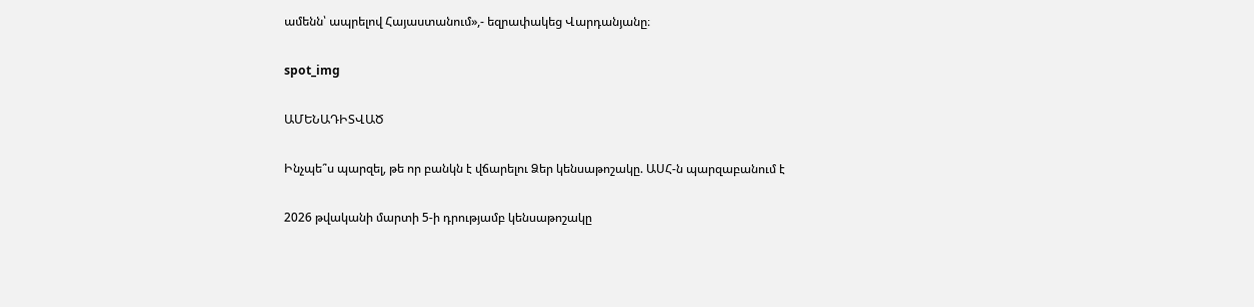ամենն՝ ապրելով Հայաստանում»,- եզրափակեց Վարդանյանը։

spot_img

ԱՄԵՆԱԴԻՏՎԱԾ

Ինչպե՞ս պարզել, թե որ բանկն է վճարելու Ձեր կենսաթոշակը. ԱՍՀ-ն պարզաբանում է

2026 թվականի մարտի 5-ի դրությամբ կենսաթոշակը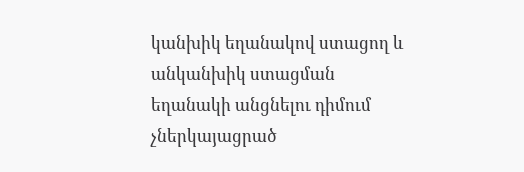կանխիկ եղանակով ստացող և անկանխիկ ստացման եղանակի անցնելու դիմում չներկայացրած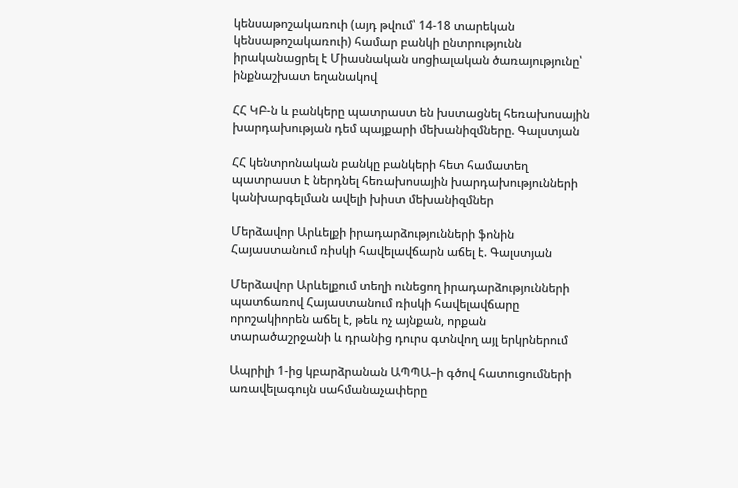կենսաթոշակառուի (այդ թվում՝ 14-18 տարեկան կենսաթոշակառուի) համար բանկի ընտրությունն իրականացրել է Միասնական սոցիալական ծառայությունը՝ ինքնաշխատ եղանակով

ՀՀ ԿԲ-ն և բանկերը պատրաստ են խստացնել հեռախոսային խարդախության դեմ պայքարի մեխանիզմները. Գալստյան

ՀՀ կենտրոնական բանկը բանկերի հետ համատեղ պատրաստ է ներդնել հեռախոսային խարդախությունների կանխարգելման ավելի խիստ մեխանիզմներ

Մերձավոր Արևելքի իրադարձությունների ֆոնին Հայաստանում ռիսկի հավելավճարն աճել է. Գալստյան

Մերձավոր Արևելքում տեղի ունեցող իրադարձությունների պատճառով Հայաստանում ռիսկի հավելավճարը որոշակիորեն աճել է, թեև ոչ այնքան, որքան տարածաշրջանի և դրանից դուրս գտնվող այլ երկրներում

Ապրիլի 1-ից կբարձրանան ԱՊՊԱ–ի գծով հատուցումների առավելագույն սահմանաչափերը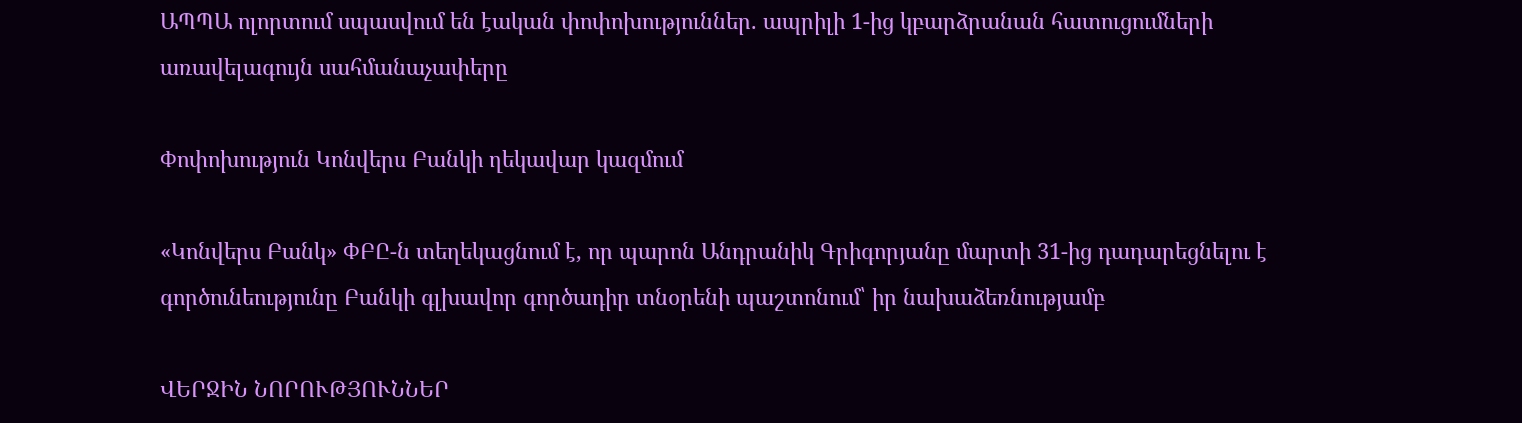ԱՊՊԱ ոլորտում սպասվում են էական փոփոխություններ. ապրիլի 1-ից կբարձրանան հատուցումների առավելագույն սահմանաչափերը

Փոփոխություն Կոնվերս Բանկի ղեկավար կազմում

«Կոնվերս Բանկ» ՓԲԸ-ն տեղեկացնում է, որ պարոն Անդրանիկ Գրիգորյանը մարտի 31-ից դադարեցնելու է գործունեությունը Բանկի գլխավոր գործադիր տնօրենի պաշտոնում՝ իր նախաձեռնությամբ

ՎԵՐՋԻՆ ՆՈՐՈՒԹՅՈՒՆՆԵՐ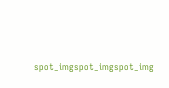spot_imgspot_imgspot_img